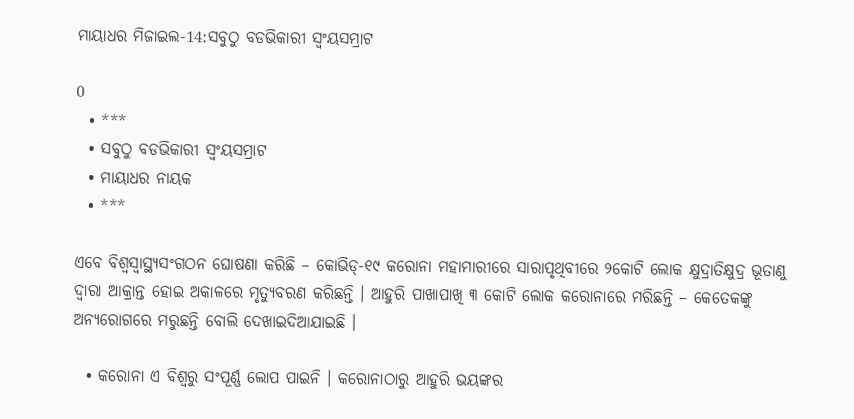ମାୟାଧର ମିଜାଇଲ-14:ସବୁଠୁ ବଡଭିକାରୀ ସ୍ୱଂୟସମ୍ରାଟ

0
  • ***
  • ସବୁଠୁ ବଡଭିକାରୀ ସ୍ୱଂୟସମ୍ରାଟ
  • ମାୟାଧର ନାୟକ
  • ***

ଏବେ ବିଶ୍ୱସ୍ୱାସ୍ଥ୍ୟସଂଗଠନ ଘୋଷଣା କରିଛି – କୋଭିଡ୍‍-୧୯ କରୋନା ମହାମାରୀରେ ସାରାପୃଥିବୀରେ ୨କୋଟି ଲୋକ କ୍ଷୁଦ୍ରାତିକ୍ଷୁଦ୍ର ଭୂତାଣୁ ଦ୍ୱାରା ଆକ୍ରାନ୍ତ ହୋଇ ଅକାଳରେ ମୃତ୍ୟୁବରଣ କରିଛନ୍ତି । ଆହୁରି ପାଖାପାଖି ୩ କୋଟି ଲୋକ କରୋନାରେ ମରିଛନ୍ତି – କେତେକଙ୍କୁ ଅନ୍ୟରୋଗରେ ମରୁଛନ୍ତି ବୋଲି ଦେଖାଇଦିଆଯାଇଛି ।

  • କରୋନା ଏ ବିଶ୍ୱରୁ ସଂପୂର୍ଣ୍ଣ ଲୋପ ପାଇନି । କରୋନାଠାରୁ ଆହୁରି ଭୟଙ୍କର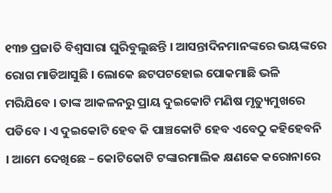୧୩୭ ପ୍ରଜାତି ବିଶ୍ୱସାରା ଘୁରିବୁଲୁଛନ୍ତି । ଆସନ୍ତାଦିନମାନଙ୍କରେ ଭୟଙ୍କରେ ରୋଗ ମାଡିଆସୁଛି । ଲୋକେ ଛଟପଟହୋଇ ପୋକମାଛି ଭଳି ମରିଯିବେ । ତାଙ୍କ ଆକଳନରୁ ପ୍ରାୟ ଦୁଇକୋଟି ମଣିଷ ମୃତ୍ୟୁମୁଖରେ ପଡିବେ । ଏ ଦୁଇକୋଟି ହେବ କି ପାଞ୍ଚକୋଟି ହେବ ଏବେଠୁ କହିହେବନି । ଆମେ ଦେଖିଛେ – କୋଟିକୋଟି ଟଙ୍କାରମାଲିକ କ୍ଷଣକେ କରୋନାରେ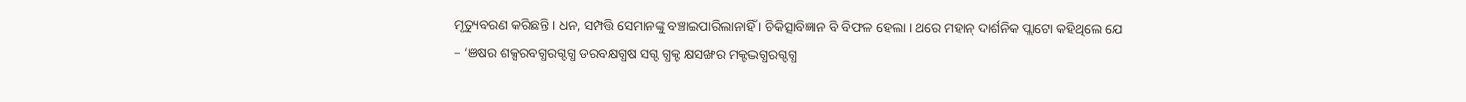ମୃତ୍ୟୁବରଣ କରିଛନ୍ତି । ଧନ, ସମ୍ପତ୍ତି ସେମାନଙ୍କୁ ବଞ୍ଚାଇପାରିଲାନାହିଁ । ଚିକିତ୍ସାବିଜ୍ଞାନ ବି ବିଫଳ ହେଲା । ଥରେ ମହାନ୍‍ ଦାର୍ଶନିକ ପ୍ଲାଟୋ କହିଥିଲେ ଯେ – ‘ଞଷର ଶକ୍ସରବଗ୍ଧରଗ୍ଦଗ୍ଧ ଡରବକ୍ଷଗ୍ଧଷ ସଗ୍ଦ ଗ୍ଧକ୍ଟ କ୍ଷସଙ୍ଖର ମକ୍ଟଦ୍ଭଗ୍ଧରଗ୍ଦଗ୍ଧ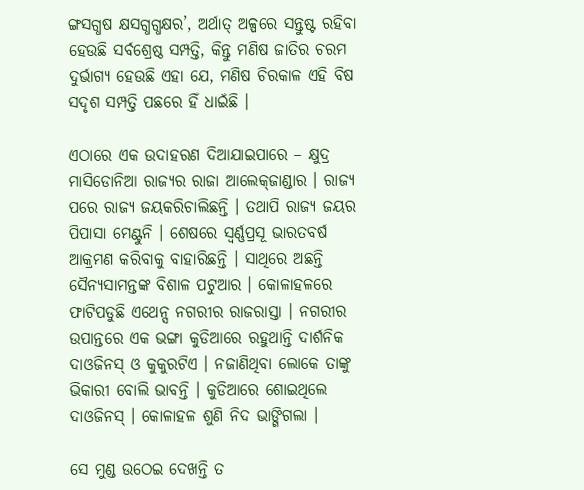ଙ୍ଗସଗ୍ଧଷ କ୍ଷସଗ୍ଧଗ୍ଧକ୍ଷର’, ଅର୍ଥାତ୍‍ ଅଳ୍ପରେ ସନ୍ତୁଷ୍ଟ ରହିବା ହେଉଛି ସର୍ବଶ୍ରେଷ୍ଠ ସମ୍ପତ୍ତି, କିନ୍ତୁ ମଣିଷ ଜାତିର ଚରମ ଦୁର୍ଭାଗ୍ୟ ହେଉଛି ଏହା ଯେ, ମଣିଷ ଚିରକାଳ ଏହି ବିଷ ସଦୃଶ ସମ୍ପତ୍ତି ପଛରେ ହିଁ ଧାଇଁଛି ।

ଏଠାରେ ଏକ ଉଦାହରଣ ଦିଆଯାଇପାରେ – କ୍ଷୁଦ୍ର ମାସିଡୋନିଆ ରାଜ୍ୟର ରାଜା ଆଲେକ୍‍ଜାଣ୍ଡାର । ରାଜ୍ୟ ପରେ ରାଜ୍ୟ ଜୟକରିଚାଲିଛନ୍ତି । ତଥାପି ରାଜ୍ୟ ଜୟର ପିପାସା ମେଣ୍ଟୁନି । ଶେଷରେ ସ୍ୱର୍ଣ୍ଣପ୍ରସୂ ଭାରତବର୍ଷ ଆକ୍ରମଣ କରିବାକୁ ବାହାରିଛନ୍ତି । ସାଥିରେ ଅଛନ୍ତି ସୈନ୍ୟସାମନ୍ତଙ୍କ ବିଶାଳ ପଟୁଆର । କୋଳାହଳରେ ଫାଟିପଡୁଛି ଏଥେନ୍ସ ନଗରୀର ରାଜରାସ୍ତା । ନଗରୀର ଉପାନ୍ତରେ ଏକ ଭଙ୍ଗା କୁଡିଆରେ ରହୁଥାନ୍ତି ଦାର୍ଶନିକ ଦାଓଜିନସ୍‍ ଓ କୁକୁରଟିଏ । ନଜାଣିଥିବା ଲୋକେ ତାଙ୍କୁ ଭିକାରୀ ବୋଲି ଭାବନ୍ତି । କୁଡିଆରେ ଶୋଇଥିଲେ ଦାଓଜିନସ୍‍ । କୋଳାହଳ ଶୁଣି ନିଦ ଭାଙ୍ଗିଗଲା ।

ସେ ମୁଣ୍ଡ ଉଠେଇ ଦେଖନ୍ତି ତ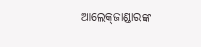ଆଲେକ୍‍ଜାଣ୍ଡାରଙ୍କ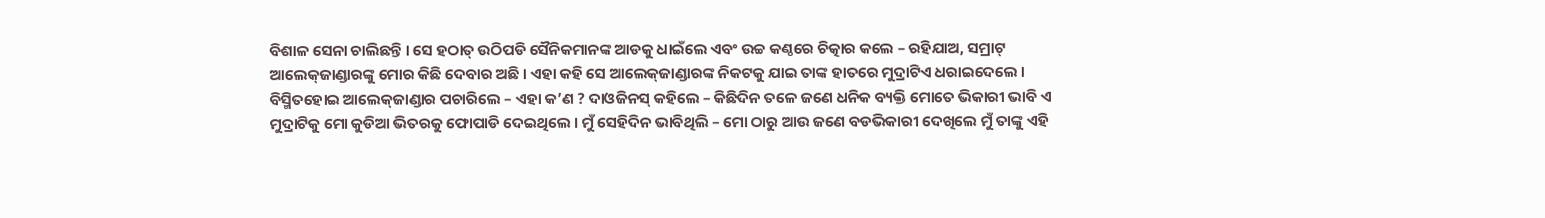ବିଶାଳ ସେନା ଚାଲିଛନ୍ତି । ସେ ହଠାତ୍‍ ଉଠିପଡି ସୈନିକମାନଙ୍କ ଆଡକୁ ଧାଇଁଲେ ଏବଂ ଉଚ୍ଚ କଣ୍ଠରେ ଚିତ୍କାର କଲେ – ରହିଯାଅ, ସମ୍ରାଟ୍‍ ଆଲେକ୍‍ଜାଣ୍ଡାରଙ୍କୁ ମୋର କିଛି ଦେବାର ଅଛି । ଏହା କହି ସେ ଆଲେକ୍‍ଜାଣ୍ଡାରଙ୍କ ନିକଟକୁ ଯାଇ ତାଙ୍କ ହାତରେ ମୁଦ୍ରାଟିଏ ଧରାଇଦେଲେ । ବିସ୍ମିତହୋଇ ଆଲେକ୍‍ଜାଣ୍ଡାର ପଚାରିଲେ – ଏହା କ’ଣ ? ଦାଓଜିନସ୍‍ କହିଲେ – କିଛିଦିନ ତଳେ ଜଣେ ଧନିକ ବ୍ୟକ୍ତି ମୋତେ ଭିକାରୀ ଭାବି ଏ ମୁଦ୍ରାଟିକୁ ମୋ କୁଡିଆ ଭିତରକୁ ଫୋପାଡି ଦେଇଥିଲେ । ମୁଁ ସେହିଦିନ ଭାବିଥିଲି – ମୋ ଠାରୁ ଆଉ ଜଣେ ବଡଭିକାରୀ ଦେଖିଲେ ମୁଁ ତାଙ୍କୁ ଏହି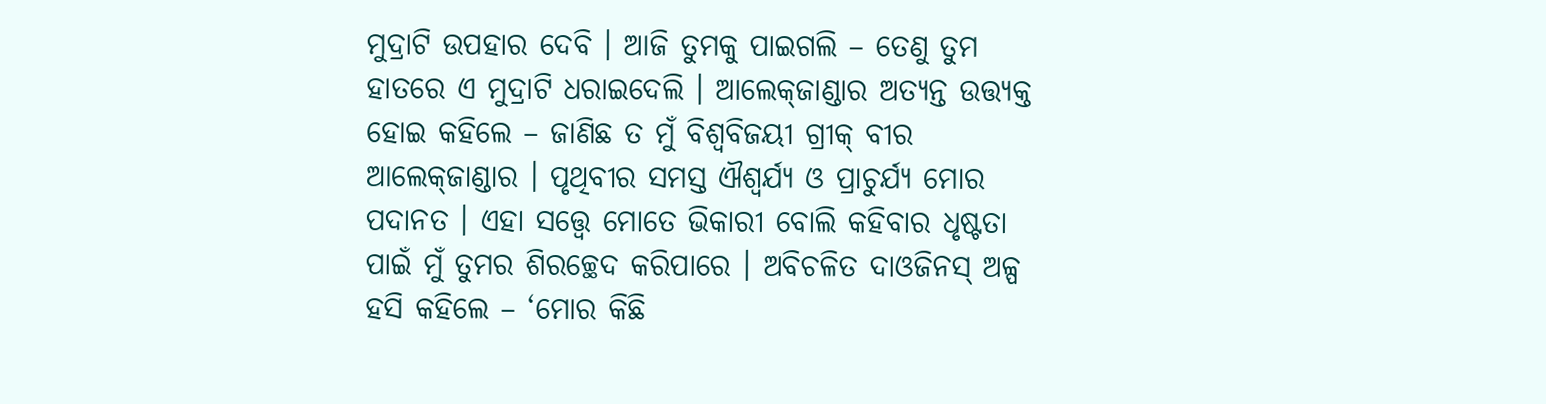ମୁଦ୍ରାଟି ଉପହାର ଦେବି । ଆଜି ତୁମକୁ ପାଇଗଲି – ତେଣୁ ତୁମ ହାତରେ ଏ ମୁଦ୍ରାଟି ଧରାଇଦେଲି । ଆଲେକ୍‍ଜାଣ୍ଡାର ଅତ୍ୟନ୍ତ ଉତ୍ତ୍ୟକ୍ତ ହୋଇ କହିଲେ – ଜାଣିଛ ତ ମୁଁ ବିଶ୍ୱବିଜୟୀ ଗ୍ରୀକ୍‍ ବୀର ଆଲେକ୍‍ଜାଣ୍ଡାର । ପୃଥିବୀର ସମସ୍ତ ଐଶ୍ୱର୍ଯ୍ୟ ଓ ପ୍ରାଚୁର୍ଯ୍ୟ ମୋର ପଦାନତ । ଏହା ସତ୍ତ୍ୱେ ମୋତେ ଭିକାରୀ ବୋଲି କହିବାର ଧୃଷ୍ଟତା ପାଇଁ ମୁଁ ତୁମର ଶିରଚ୍ଛେଦ କରିପାରେ । ଅବିଚଳିତ ଦାଓଜିନସ୍‍ ଅଳ୍ପ ହସି କହିଲେ – ‘ମୋର କିଛି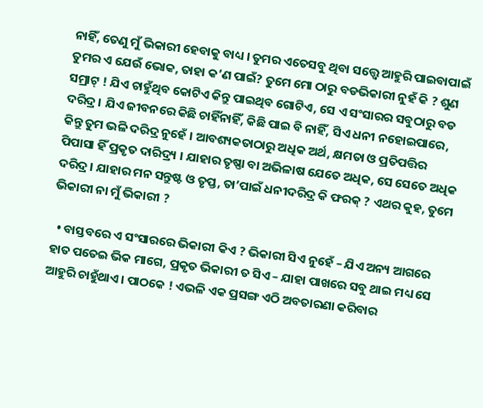ନାହିଁ, ତେଣୁ ମୁଁ ଭିକାରୀ ହେବାକୁ ବାଧ୍ୟ । ତୁମର ଏତେସବୁ ଥିବା ସତ୍ତ୍ୱେ ଆହୁରି ପାଇବାପାଇଁ ତୁମର ଏ ଯେଉଁ ଭୋକ, ତାହା କ’ଣ ପାଇଁ? ତୁମେ ମୋ ଠାରୁ ବଡଭିକାରୀ ନୁହଁ କି ? ଶୁଣ ସମ୍ରାଟ୍‍ ! ଯିଏ ଚାହୁଁଥିବ କୋଟିଏ କିନ୍ତୁ ପାଇଥିବ ଗୋଟିଏ, ସେ ଏ ସଂସାରର ସବୁଠାରୁ ବଡ ଦରିଦ୍ର । ଯିଏ ଜୀବନରେ କିଛି ଚାହିଁନାହିଁ, କିଛି ପାଇ ବି ନାହିଁ, ସିଏ ଧନୀ ନହୋଇପାରେ, କିନ୍ତୁ ତୁମ ଭଳି ଦରିଦ୍ର ନୁହେଁ । ଆବଶ୍ୟକତାଠାରୁ ଅଧିକ ଅର୍ଥ, କ୍ଷମତା ଓ ପ୍ରତିପତ୍ତିର ପିପାସା ହିଁ ପ୍ରକୃତ ଦାରିଦ୍ର‌୍ୟ । ଯାହାର ତୃଷ୍ଣା ବା ଅଭିଳାଷ ଯେତେ ଅଧିକ, ସେ ସେତେ ଅଧିକ ଦରିଦ୍ର । ଯାହାର ମନ ସନ୍ତୁଷ୍ଟ ଓ ତୃପ୍ତ, ତା’ପାଇଁ ଧନୀଦରିଦ୍ର କି ଫରକ୍‍ ? ଏଥର କୁହ, ତୁମେ ଭିକାରୀ ନା ମୁଁ ଭିକାରୀ ?

  • ବାସ୍ତବରେ ଏ ସଂସାରରେ ଭିକାରୀ କିଏ ? ଭିକାରୀ ସିଏ ନୁହେଁ – ଯିଏ ଅନ୍ୟ ଆଗରେ ହାତ ପତେଇ ଭିକ ମାଗେ, ପ୍ରକୃତ ଭିକାରୀ ତ ସିଏ – ଯାହା ପାଖରେ ସବୁ ଥାଇ ମଧ୍ୟ ସେ ଆହୁରି ଚାହୁଁଥାଏ । ପାଠକେ ! ଏଭଳି ଏକ ପ୍ରସଙ୍ଗ ଏଠି ଅବତାରଣା କରିବାର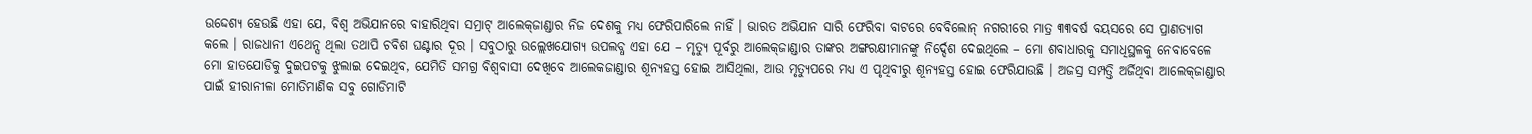ଉଦ୍ଦେଶ୍ୟ ହେଉଛି ଏହା ଯେ, ବିଶ୍ୱ ଅଭିଯାନରେ ବାହାରିଥିବା ସମ୍ରାଟ୍‍ ଆଲେକ୍‍ଜାଣ୍ଡାର ନିଜ ଦେଶକୁ ମଧ୍ୟ ଫେରିପାରିଲେ ନାହିଁ । ଭାରତ ଅଭିଯାନ ସାରି ଫେରିବା ବାଟରେ ବେବିଲୋନ୍‍ ନଗରୀରେ ମାତ୍ର ୩୩ବର୍ଷ ବୟସରେ ସେ ପ୍ରାଣତ୍ୟାଗ କଲେ । ରାଜଧାନୀ ଏଥେନ୍ସ ଥିଲା ତଥାପି ଚବିଶ ଘଣ୍ଟାର ଦୂର । ସବୁଠାରୁ ଉଲ୍ଲେଖଯୋଗ୍ୟ ଉପଲବ୍ଧ ଏହା ଯେ – ମୃତ୍ୟୁ ପୂର୍ବରୁ ଆଲେକ୍‍ଜାଣ୍ଡାର ତାଙ୍କର ଅଙ୍ଗରକ୍ଷୀମାନଙ୍କୁ ନିର୍ଦ୍ଦେଶ ଦେଇଥିଲେ – ମୋ ଶବାଧାରକୁ ସମାଧିସ୍ଥଳକୁ ନେବାବେଳେ ମୋ ହାତଯୋଡିକୁ ଦୁଇପଟକୁ ଝୁଲାଇ ଦେଇଥିବ, ଯେମିତି ସମଗ୍ର ବିଶ୍ୱବାସୀ ଦେଖିବେ ଆଲେକଜାଣ୍ଡାର ଶୂନ୍ୟହସ୍ତ ହୋଇ ଆସିଥିଲା, ଆଉ ମୃତ୍ୟୁପରେ ମଧ୍ୟ ଏ ପୃଥିବୀରୁ ଶୂନ୍ୟହସ୍ତ ହୋଇ ଫେରିଯାଉଛି । ଅଜସ୍ର ସମ୍ପତ୍ତି ଅର୍ଜିଥିବା ଆଲେକ୍‍ଜାଣ୍ଡାର ପାଇଁ ହୀରାନୀଳା ମୋତିମାଣିକ ସବୁ ଗୋଡିମାଟି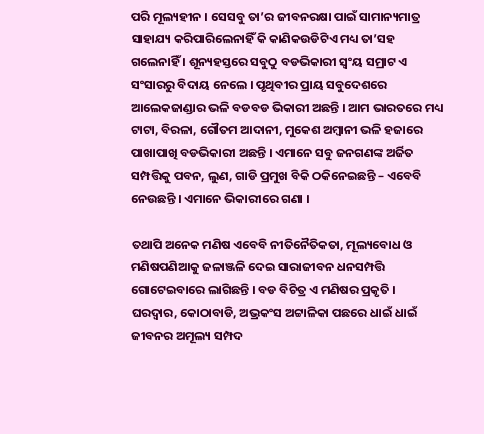ପରି ମୂଲ୍ୟହୀନ । ସେସବୁ ତା’ର ଜୀବନରକ୍ଷା ପାଇଁ ସାମାନ୍ୟମାତ୍ର ସାହାଯ୍ୟ କରିପାରିଲେନାହିଁ କି କାଣିକଉଡିଟିଏ ମଧ୍ୟ ତା’ସହ ଗଲେନାହିଁ । ଶୂନ୍ୟହସ୍ତରେ ସବୁଠୁ ବଡଭିକାରୀ ସ୍ୱଂୟ ସମ୍ରାଟ ଏ ସଂସାରରୁ ବିଦାୟ ନେଲେ । ପୃଥିବୀର ପ୍ରାୟ ସବୁଦେଶରେ ଆଲେକଜାଣ୍ଡାର ଭଳି ବଡବଡ ଭିକାରୀ ଅଛନ୍ତି । ଆମ ଭାରତରେ ମଧ୍ୟ ଟାଟା, ବିରଳା, ଗୌତମ ଆଦାନୀ, ମୁକେଶ ଅମ୍ବାନୀ ଭଳି ହଜାରେ ପାଖାପାଖି ବଡଭିକାରୀ ଅଛନ୍ତି । ଏମାନେ ସବୁ ଜନଗଣଙ୍କ ଅର୍ଜିତ ସମ୍ପତ୍ତିକୁ ପବନ, ଲୁଣ, ଗାଡି ପ୍ରମୁଖ ବିକି ଠକିନେଇଛନ୍ତି – ଏବେବି ନେଉଛନ୍ତି । ଏମାନେ ଭିକାରୀରେ ଗଣା ।

ତଥାପି ଅନେକ ମଣିଷ ଏବେବି ନୀତିନୈତିକତା, ମୂଲ୍ୟବୋଧ ଓ ମଣିଷପଣିଆକୁ ଜଳାଞ୍ଜଳି ଦେଇ ସାରାଜୀବନ ଧନସମ୍ପତ୍ତି ଗୋଟେଇବାରେ ଲାଗିଛନ୍ତି । ବଡ ବିଚିତ୍ର ଏ ମଣିଷର ପ୍ରକୃତି । ଘରଦ୍ୱାର, କୋଠାବାଡି, ଅଭ୍ରକଂସ ଅଟ୍ଟାଳିକା ପଛରେ ଧାଇଁ ଧାଇଁ ଜୀବନର ଅମୂଲ୍ୟ ସମ୍ପଦ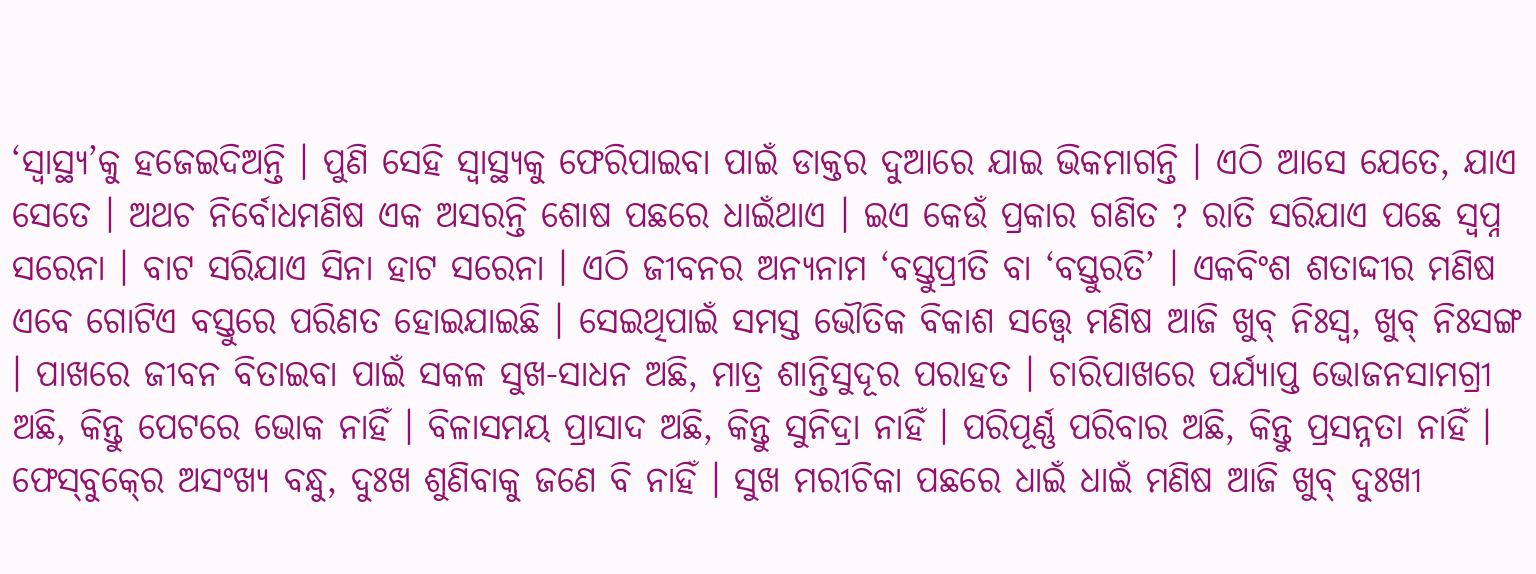‘ସ୍ୱାସ୍ଥ୍ୟ’କୁ ହଜେଇଦିଅନ୍ତି । ପୁଣି ସେହି ସ୍ୱାସ୍ଥ୍ୟକୁ ଫେରିପାଇବା ପାଇଁ ଡାକ୍ତର ଦୁଆରେ ଯାଇ ଭିକମାଗନ୍ତି । ଏଠି ଆସେ ଯେତେ, ଯାଏ ସେତେ । ଅଥଚ ନିର୍ବୋଧମଣିଷ ଏକ ଅସରନ୍ତି ଶୋଷ ପଛରେ ଧାଇଁଥାଏ । ଇଏ କେଉଁ ପ୍ରକାର ଗଣିତ ? ରାତି ସରିଯାଏ ପଛେ ସ୍ୱପ୍ନ ସରେନା । ବାଟ ସରିଯାଏ ସିନା ହାଟ ସରେନା । ଏଠି ଜୀବନର ଅନ୍ୟନାମ ‘ବସ୍ତୁପ୍ରୀତି ବା ‘ବସ୍ତୁରତି’ । ଏକବିଂଶ ଶତାଦ୍ଦୀର ମଣିଷ ଏବେ ଗୋଟିଏ ବସ୍ତୁରେ ପରିଣତ ହୋଇଯାଇଛି । ସେଇଥିପାଇଁ ସମସ୍ତ ଭୌତିକ ବିକାଶ ସତ୍ତ୍ୱେ ମଣିଷ ଆଜି ଖୁବ୍‍ ନିଃସ୍ୱ, ଖୁବ୍‍ ନିଃସଙ୍ଗ । ପାଖରେ ଜୀବନ ବିତାଇବା ପାଇଁ ସକଳ ସୁଖ-ସାଧନ ଅଛି, ମାତ୍ର ଶାନ୍ତିସୁଦୂର ପରାହତ । ଚାରିପାଖରେ ପର୍ଯ୍ୟାପ୍ତ ଭୋଜନସାମଗ୍ରୀ ଅଛି, କିନ୍ତୁ ପେଟରେ ଭୋକ ନାହିଁ । ବିଳାସମୟ ପ୍ରାସାଦ ଅଛି, କିନ୍ତୁ ସୁନିଦ୍ରା ନାହିଁ । ପରିପୂର୍ଣ୍ଣ ପରିବାର ଅଛି, କିନ୍ତୁ ପ୍ରସନ୍ନତା ନାହିଁ । ଫେସ୍‍ବୁକ୍‍ରେ ଅସଂଖ୍ୟ ବନ୍ଧୁ, ଦୁଃଖ ଶୁଣିବାକୁ ଜଣେ ବି ନାହିଁ । ସୁଖ ମରୀଚିକା ପଛରେ ଧାଇଁ ଧାଇଁ ମଣିଷ ଆଜି ଖୁବ୍‍ ଦୁଃଖୀ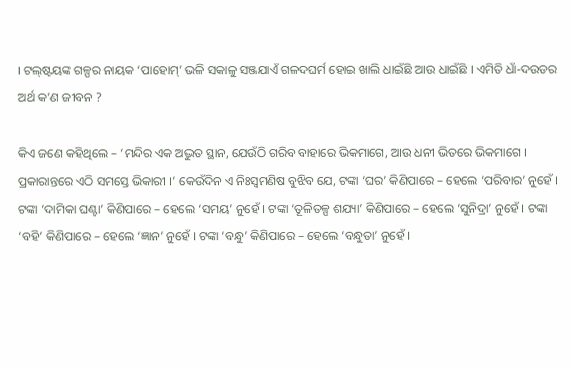। ଟଲ୍‍ଷ୍ଟୟଙ୍କ ଗଳ୍ପର ନାୟକ ‘ପାହୋମ୍‍’ ଭଳି ସକାଳୁ ସଞ୍ଜଯାଏଁ ଗଳଦଘର୍ମ ହୋଇ ଖାଲି ଧାଇଁଛି ଆଉ ଧାଇଁଛି । ଏମିତି ଧାଁ-ଦଉଡର ଅର୍ଥ କ’ଣ ଜୀବନ ?

କିଏ ଜଣେ କହିଥିଲେ – ‘ମନ୍ଦିର ଏକ ଅଦ୍ଭୁତ ସ୍ଥାନ, ଯେଉଁଠି ଗରିବ ବାହାରେ ଭିକମାଗେ, ଆଉ ଧନୀ ଭିତରେ ଭିକମାଗେ । ପ୍ରକାରାନ୍ତରେ ଏଠି ସମସ୍ତେ ଭିକାରୀ ।’ କେଉଁଦିନ ଏ ନିଃସ୍ୱମଣିଷ ବୁଝିବ ଯେ, ଟଙ୍କା ‘ଘର’ କିଣିପାରେ – ହେଲେ ‘ପରିବାର’ ନୁହେଁ । ଟଙ୍କା ‘ଦାମିକା ଘଣ୍ଟା’ କିଣିପାରେ – ହେଲେ ‘ସମୟ’ ନୁହେଁ । ଟଙ୍କା ‘ତୂଳିତଳ୍ପ ଶଯ୍ୟା’ କିଣିପାରେ – ହେଲେ ‘ସୁନିଦ୍ରା’ ନୁହେଁ । ଟଙ୍କା ‘ବହି’ କିଣିପାରେ – ହେଲେ ‘ଜ୍ଞାନ’ ନୁହେଁ । ଟଙ୍କା ‘ବନ୍ଧୁ’ କିଣିପାରେ – ହେଲେ ‘ବନ୍ଧୁତା’ ନୁହେଁ ।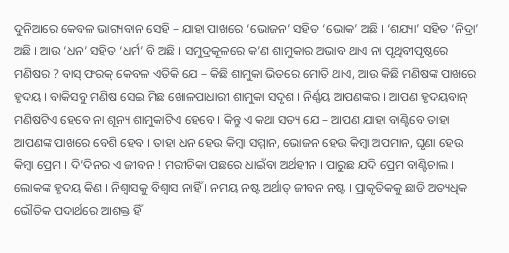ଦୁନିଆରେ କେବଳ ଭାଗ୍ୟବାନ ସେହି – ଯାହା ପାଖରେ ‘ଭୋଜନ’ ସହିତ ‘ଭୋକ’ ଅଛି । ‘ଶଯ୍ୟା’ ସହିତ ‘ନିଦ୍ରା’ ଅଛି । ଆଉ ‘ଧନ’ ସହିତ ‘ଧର୍ମ’ ବି ଅଛି । ସମୁଦ୍ରକୂଳରେ କ’ଣ ଶାମୁକାର ଅଭାବ ଥାଏ ନା ପୃଥିବୀପୃଷ୍ଠରେ ମଣିଷର ? ବାସ୍‍ ଫରକ୍‍ କେବଳ ଏତିକି ଯେ – କିଛି ଶାମୁକା ଭିତରେ ମୋତି ଥାଏ, ଆଉ କିଛି ମଣିଷଙ୍କ ପାଖରେ ହୃଦୟ । ବାକିସବୁ ମଣିଷ ସେଇ ମିଛ ଖୋଳପାଧାରୀ ଶାମୁକା ସଦୃଶ । ନିର୍ଣ୍ଣୟ ଆପଣଙ୍କର । ଆପଣ ହୃଦୟବାନ୍‍ ମଣିଷଟିଏ ହେବେ ନା ଶୂନ୍ୟ ଶାମୁକାଟିଏ ହେବେ । କିନ୍ତୁ ଏ କଥା ସତ୍ୟ ଯେ – ଆପଣ ଯାହା ବାଣ୍ଟିବେ ତାହା ଆପଣଙ୍କ ପାଖରେ ବେଶି ହେବ । ତାହା ଧନ ହେଉ କିମ୍ବା ସମ୍ମାନ, ଭୋଜନ ହେଉ କିମ୍ବା ଅପମାନ, ଘୃଣା ହେଉ କିମ୍ବା ପ୍ରେମ । ଦି’ଦିନର ଏ ଜୀବନ ! ମରୀଚିକା ପଛରେ ଧାଇଁବା ଅର୍ଥହୀନ । ପାରୁଛ ଯଦି ପ୍ରେମ ବାଣ୍ଟିଚାଲ । ଲୋକଙ୍କ ହୃଦୟ କିଣ । ନିଶ୍ୱାସକୁ ବିଶ୍ୱାସ ନାହିଁ । ନମୟ ନଷ୍ଟ ଅର୍ଥାତ୍‍ ଜୀବନ ନଷ୍ଟ । ପ୍ରାକୃତିକକୁ ଛାଡି ଅତ୍ୟଧିକ ଭୌତିକ ପଦାର୍ଥରେ ଆଶକ୍ତ ହିଁ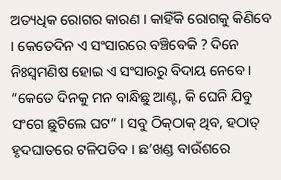ଅତ୍ୟଧିକ ରୋଗର କାରଣ । କାହିଁକି ରୋଗକୁ କିଣିବେ । କେତେଦିନ ଏ ସଂସାରରେ ବଞ୍ଚିବେକି ? ଦିନେ ନିଃସ୍ୱମଣିଷ ହୋଇ ଏ ସଂସାରରୁ ବିଦାୟ ନେବେ । “କେତେ ଦିନକୁ ମନ ବାନ୍ଧିଛୁ ଆଣ୍ଟ, କି ଘେନି ଯିବୁ ସଂଗେ ଛୁଟିଲେ ଘଟ” । ସବୁ ଠିକ୍‍ଠାକ୍‍ ଥିବ, ହଠାତ୍‍ ହୃଦଘାତରେ ଟଳିପଡିବ । ଛ’ଖଣ୍ଡ ବାଉଁଶରେ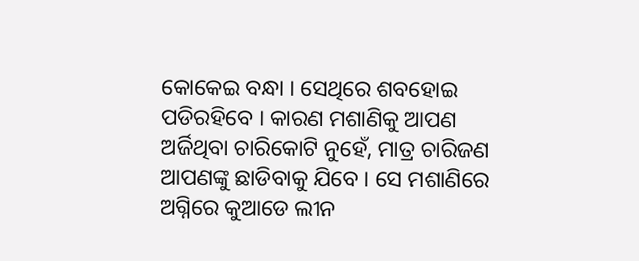କୋକେଇ ବନ୍ଧା । ସେଥିରେ ଶବହୋଇ ପଡିରହିବେ । କାରଣ ମଶାଣିକୁ ଆପଣ ଅର୍ଜିଥିବା ଚାରିକୋଟି ନୁହେଁ, ମାତ୍ର ଚାରିଜଣ ଆପଣଙ୍କୁ ଛାଡିବାକୁ ଯିବେ । ସେ ମଶାଣିରେ ଅଗ୍ନିରେ କୁଆଡେ ଲୀନ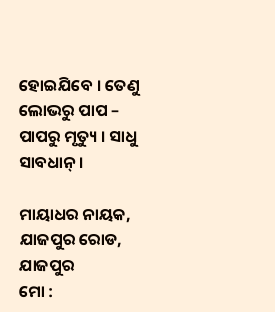ହୋଇଯିବେ । ତେଣୁ ଲୋଭରୁ ପାପ – ପାପରୁ ମୃତ୍ୟୁ । ସାଧୁ ସାବଧାନ୍‍ ।

ମାୟାଧର ନାୟକ, ଯାଜପୁର ରୋଡ, ଯାଜପୁର
ମୋ :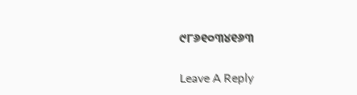୯୮୬୧୦୩୪୧୬୩

Leave A Reply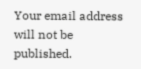Your email address will not be published.